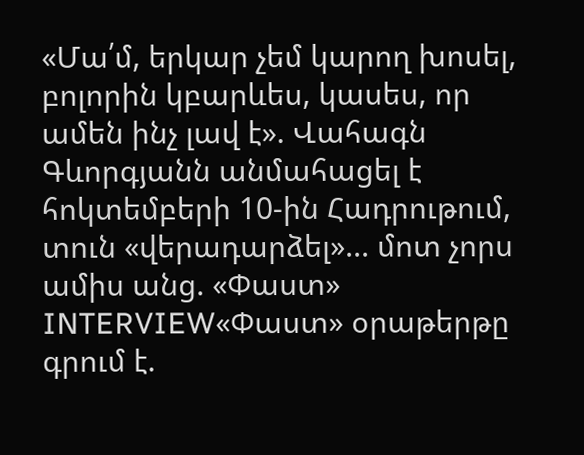«Մա՛մ, երկար չեմ կարող խոսել, բոլորին կբարևես, կասես, որ ամեն ինչ լավ է». Վահագն Գևորգյանն անմահացել է հոկտեմբերի 10-ին Հադրութում, տուն «վերադարձել»... մոտ չորս ամիս անց. «Փաստ»
INTERVIEW«Փաստ» օրաթերթը գրում է.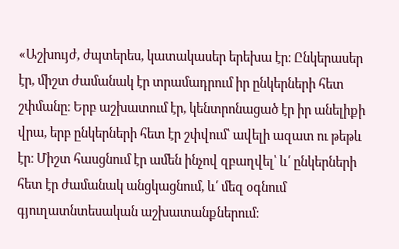«Աշխույժ, ժպտերես, կատակասեր երեխա էր։ Ընկերասեր էր, միշտ ժամանակ էր տրամադրում իր ընկերների հետ շփմանը։ Երբ աշխատում էր, կենտրոնացած էր իր անելիքի վրա, երբ ընկերների հետ էր շփվում՝ ավելի ազատ ու թեթև էր։ Միշտ հասցնում էր ամեն ինչով զբաղվել՝ և՛ ընկերների հետ էր ժամանակ անցկացնում, և՛ մեզ օգնում գյուղատնտեսական աշխատանքներում։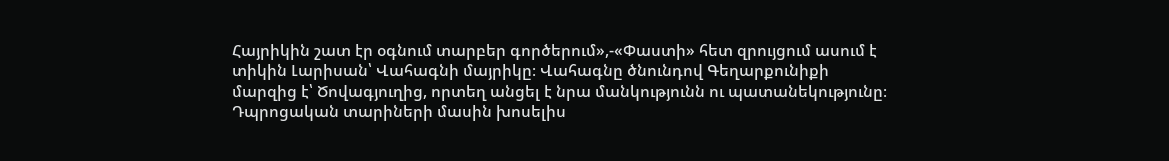Հայրիկին շատ էր օգնում տարբեր գործերում»,-«Փաստի» հետ զրույցում ասում է տիկին Լարիսան՝ Վահագնի մայրիկը։ Վահագնը ծնունդով Գեղարքունիքի մարզից է՝ Ծովագյուղից, որտեղ անցել է նրա մանկությունն ու պատանեկությունը։
Դպրոցական տարիների մասին խոսելիս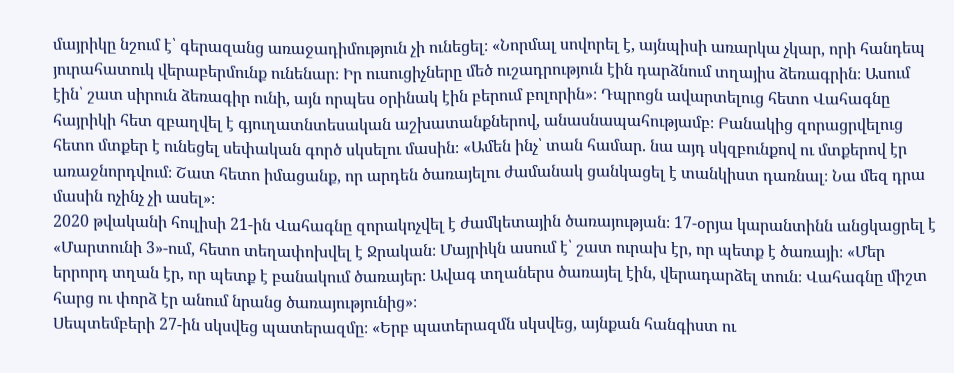մայրիկը նշում է՝ գերազանց առաջադիմություն չի ունեցել։ «Նորմալ սովորել է, այնպիսի առարկա չկար, որի հանդեպ յուրահատուկ վերաբերմունք ունենար։ Իր ուսուցիչները մեծ ուշադրություն էին դարձնում տղայիս ձեռագրին։ Ասում էին՝ շատ սիրուն ձեռագիր ունի, այն որպես օրինակ էին բերում բոլորին»։ Դպրոցն ավարտելուց հետո Վահագնը հայրիկի հետ զբաղվել է գյուղատնտեսական աշխատանքներով, անասնապահությամբ։ Բանակից զորացրվելուց հետո մտքեր է ունեցել սեփական գործ սկսելու մասին։ «Ամեն ինչ՝ տան համար. նա այդ սկզբունքով ու մտքերով էր առաջնորդվում։ Շատ հետո իմացանք, որ արդեն ծառայելու ժամանակ ցանկացել է տանկիստ դառնալ։ Նա մեզ դրա մասին ոչինչ չի ասել»։
2020 թվականի հուլիսի 21-ին Վահագնը զորակոչվել է ժամկետային ծառայության։ 17-օրյա կարանտինն անցկացրել է «Մարտունի 3»-ում, հետո տեղափոխվել է Ջրական։ Մայրիկն ասում է՝ շատ ուրախ էր, որ պետք է ծառայի։ «Մեր երրորդ տղան էր, որ պետք է բանակում ծառայեր։ Ավագ տղաներս ծառայել էին, վերադարձել տուն։ Վահագնը միշտ հարց ու փորձ էր անում նրանց ծառայությունից»։
Սեպտեմբերի 27-ին սկսվեց պատերազմը։ «Երբ պատերազմն սկսվեց, այնքան հանգիստ ու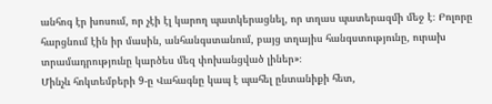անհոգ էր խոսում, որ չէի էլ կարող պատկերացնել, որ տղաս պատերազմի մեջ է։ Բոլորը հարցնում էին իր մասին, անհանգստանում, բայց տղայիս հանգստությունը, ուրախ տրամադրությունը կարծես մեզ փոխանցված լիներ»։
Մինչև հոկտեմբերի 9-ը Վահագնը կապ է պահել ընտանիքի հետ,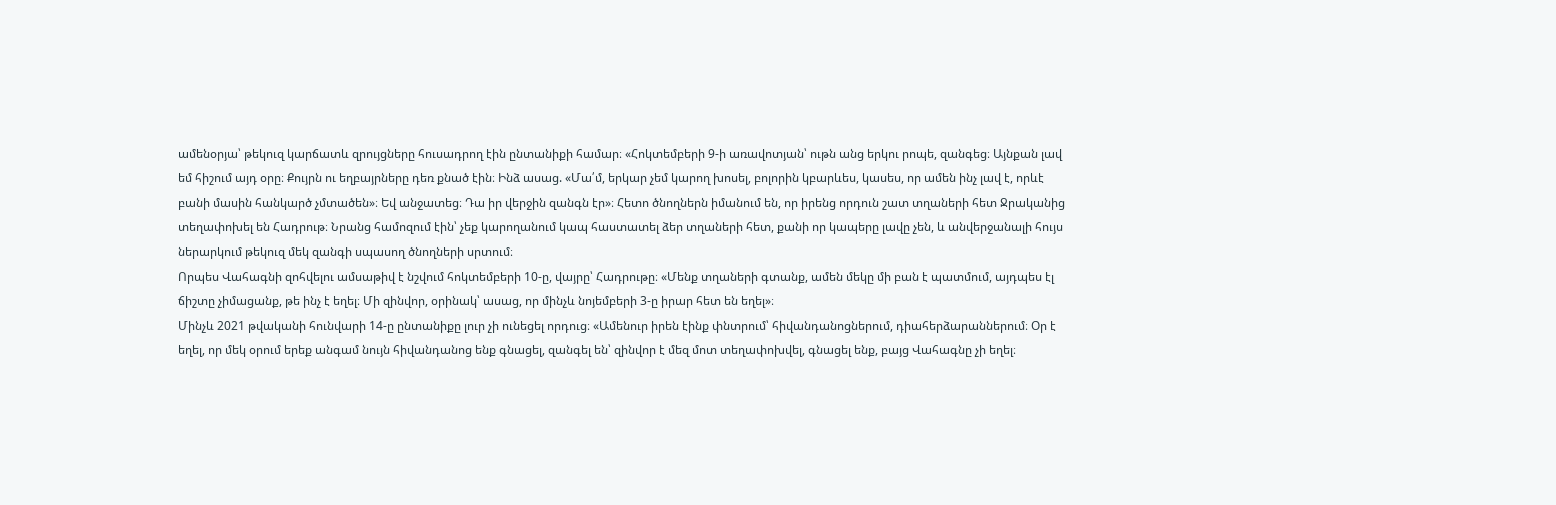ամենօրյա՝ թեկուզ կարճատև զրույցները հուսադրող էին ընտանիքի համար։ «Հոկտեմբերի 9-ի առավոտյան՝ ութն անց երկու րոպե, զանգեց։ Այնքան լավ եմ հիշում այդ օրը։ Քույրն ու եղբայրները դեռ քնած էին։ Ինձ ասաց. «Մա՛մ, երկար չեմ կարող խոսել, բոլորին կբարևես, կասես, որ ամեն ինչ լավ է, որևէ բանի մասին հանկարծ չմտածեն»։ Եվ անջատեց։ Դա իր վերջին զանգն էր»։ Հետո ծնողներն իմանում են, որ իրենց որդուն շատ տղաների հետ Ջրականից տեղափոխել են Հադրութ։ Նրանց համոզում էին՝ չեք կարողանում կապ հաստատել ձեր տղաների հետ, քանի որ կապերը լավը չեն, և անվերջանալի հույս ներարկում թեկուզ մեկ զանգի սպասող ծնողների սրտում։
Որպես Վահագնի զոհվելու ամսաթիվ է նշվում հոկտեմբերի 10-ը, վայրը՝ Հադրութը։ «Մենք տղաների գտանք, ամեն մեկը մի բան է պատմում, այդպես էլ ճիշտը չիմացանք, թե ինչ է եղել։ Մի զինվոր, օրինակ՝ ասաց, որ մինչև նոյեմբերի 3-ը իրար հետ են եղել»։
Մինչև 2021 թվականի հունվարի 14-ը ընտանիքը լուր չի ունեցել որդուց։ «Ամենուր իրեն էինք փնտրում՝ հիվանդանոցներում, դիահերձարաններում։ Օր է եղել, որ մեկ օրում երեք անգամ նույն հիվանդանոց ենք գնացել, զանգել են՝ զինվոր է մեզ մոտ տեղափոխվել, գնացել ենք, բայց Վահագնը չի եղել։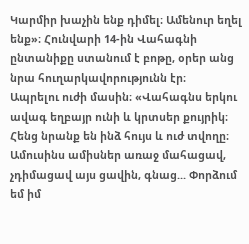Կարմիր խաչին ենք դիմել։ Ամենուր եղել ենք»։ Հունվարի 14-ին Վահագնի ընտանիքը ստանում է բոթը, օրեր անց նրա հուղարկավորությունն էր։
Ապրելու ուժի մասին։ «Վահագնս երկու ավագ եղբայր ունի և կրտսեր քույրիկ։ Հենց նրանք են ինձ հույս և ուժ տվողը։ Ամուսինս ամիսներ առաջ մահացավ, չդիմացավ այս ցավին, գնաց... Փորձում եմ իմ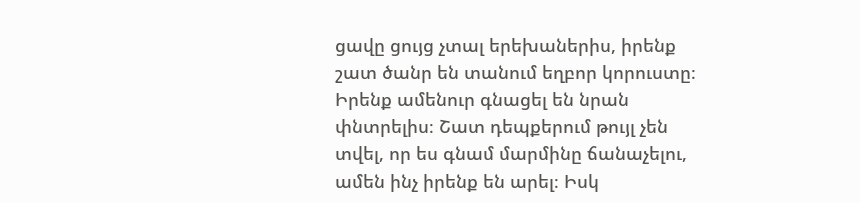ցավը ցույց չտալ երեխաներիս, իրենք շատ ծանր են տանում եղբոր կորուստը։ Իրենք ամենուր գնացել են նրան փնտրելիս։ Շատ դեպքերում թույլ չեն տվել, որ ես գնամ մարմինը ճանաչելու, ամեն ինչ իրենք են արել։ Իսկ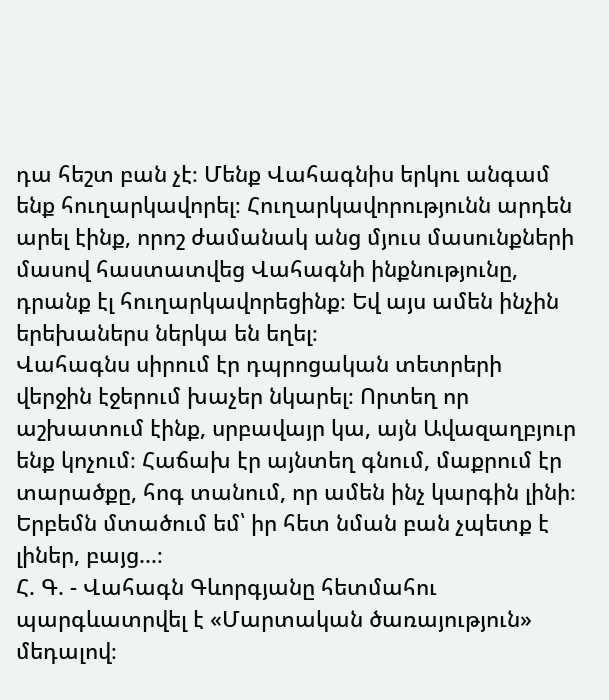դա հեշտ բան չէ։ Մենք Վահագնիս երկու անգամ ենք հուղարկավորել։ Հուղարկավորությունն արդեն արել էինք, որոշ ժամանակ անց մյուս մասունքների մասով հաստատվեց Վահագնի ինքնությունը, դրանք էլ հուղարկավորեցինք։ Եվ այս ամեն ինչին երեխաներս ներկա են եղել։
Վահագնս սիրում էր դպրոցական տետրերի վերջին էջերում խաչեր նկարել։ Որտեղ որ աշխատում էինք, սրբավայր կա, այն Ավազաղբյուր ենք կոչում։ Հաճախ էր այնտեղ գնում, մաքրում էր տարածքը, հոգ տանում, որ ամեն ինչ կարգին լինի։ Երբեմն մտածում եմ՝ իր հետ նման բան չպետք է լիներ, բայց...։
Հ. Գ. - Վահագն Գևորգյանը հետմահու պարգևատրվել է «Մարտական ծառայություն» մեդալով։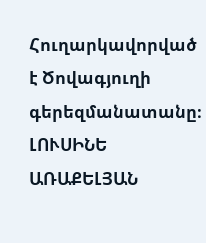Հուղարկավորված է Ծովագյուղի գերեզմանատանը։
ԼՈՒՍԻՆԵ ԱՌԱՔԵԼՅԱՆ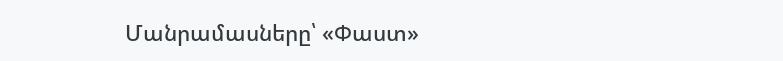Մանրամասները՝ «Փաստ»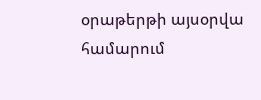օրաթերթի այսօրվա համարում